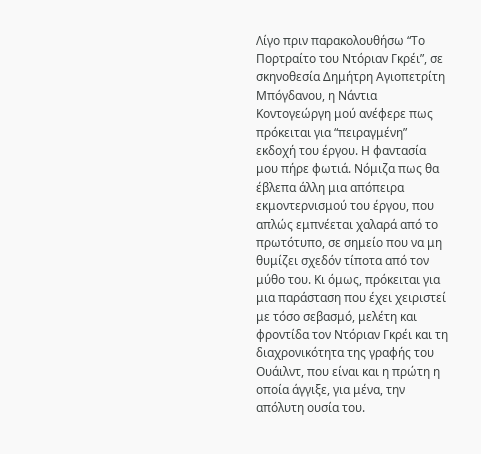Λίγο πριν παρακολουθήσω “Το Πορτραίτο του Ντόριαν Γκρέι”, σε σκηνοθεσία Δημήτρη Αγιοπετρίτη Μπόγδανου, η Νάντια Κοντογεώργη μού ανέφερε πως πρόκειται για “πειραγμένη” εκδοχή του έργου. Η φαντασία μου πήρε φωτιά. Νόμιζα πως θα έβλεπα άλλη μια απόπειρα εκμοντερνισμού του έργου, που απλώς εμπνέεται χαλαρά από το πρωτότυπο, σε σημείο που να μη θυμίζει σχεδόν τίποτα από τον μύθο του. Κι όμως, πρόκειται για μια παράσταση που έχει χειριστεί με τόσο σεβασμό, μελέτη και φροντίδα τον Ντόριαν Γκρέι και τη διαχρονικότητα της γραφής του Ουάιλντ, που είναι και η πρώτη η οποία άγγιξε, για μένα, την απόλυτη ουσία του.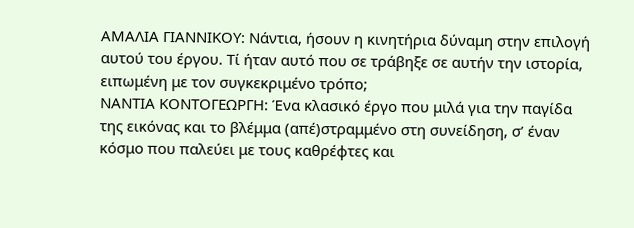ΑΜΑΛΙΑ ΓΙΑΝΝΙΚΟΥ: Νάντια, ήσουν η κινητήρια δύναμη στην επιλογή αυτού του έργου. Τί ήταν αυτό που σε τράβηξε σε αυτήν την ιστορία, ειπωμένη με τον συγκεκριμένο τρόπο;
ΝΑΝΤΙΑ ΚΟΝΤΟΓΕΩΡΓΗ: Ένα κλασικό έργο που μιλά για την παγίδα της εικόνας και το βλέμμα (απέ)στραμμένο στη συνείδηση, σ’ έναν κόσμο που παλεύει με τους καθρέφτες και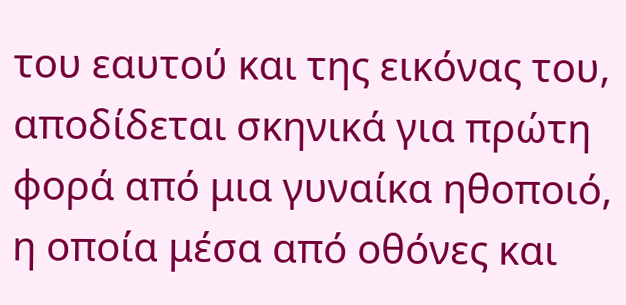του εαυτού και της εικόνας του, αποδίδεται σκηνικά για πρώτη φορά από μια γυναίκα ηθοποιό, η οποία μέσα από οθόνες και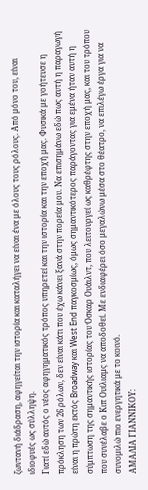ζωντανή διάδραση, αφηγείται την ιστορία και καταλήγει να είναι ένα με όλους τους ρόλους. Από μόνο του, είναι ιδιοφυές ως σύλληψη.
Γιατί εδώ αυτός ο νέος αφηγηματικός τρόπος υπηρετεί και την ιστορία και την εποχή μας. Φυσικά με γοήτευσε η πρόκληση των 26 ρόλων, δεν είναι κάτι που έχω κάνει ξανά στην πορεία μου. Να επισημάνω εδώ πως αυτή η παραγωγή είναι η πρώτη εκτός Broadway και West End παγκοσμίως, όμως σημαντικότερος παράγοντας για εμένα ήταν αυτή η σύμπτωση της σημαντικής ιστορίας του Όσκαρ Ουάιλντ, που λειτουργεί ως καθρέφτης στην εποχή μας, και του τρόπου που συνέλαβε ο Κιπ Ουίλιαμς να αποδοθεί. Με ενδιαφέρει όσο μεγαλώνω μέσα στο θέατρο, να επιλέγω έργα για να συνομιλώ πιο ενεργητικά με το κοινό.
ΑΜΑΛΙΑ ΓΙΑΝΝΙΚΟΥ: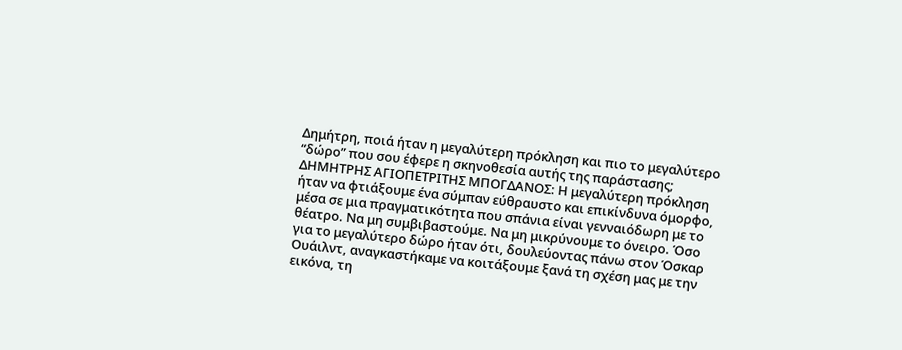Δημήτρη, ποιά ήταν η μεγαλύτερη πρόκληση και πιο το μεγαλύτερο “δώρο” που σου έφερε η σκηνοθεσία αυτής της παράστασης;
ΔΗΜΗΤΡΗΣ ΑΓΙΟΠΕΤΡΙΤΗΣ ΜΠΟΓΔΑΝΟΣ: Η μεγαλύτερη πρόκληση ήταν να φτιάξουμε ένα σύμπαν εύθραυστο και επικίνδυνα όμορφο, μέσα σε μια πραγματικότητα που σπάνια είναι γενναιόδωρη με το θέατρο. Να μη συμβιβαστούμε. Να μη μικρύνουμε το όνειρο. Όσο για το μεγαλύτερο δώρο ήταν ότι, δουλεύοντας πάνω στον Όσκαρ Ουάιλντ, αναγκαστήκαμε να κοιτάξουμε ξανά τη σχέση μας με την εικόνα, τη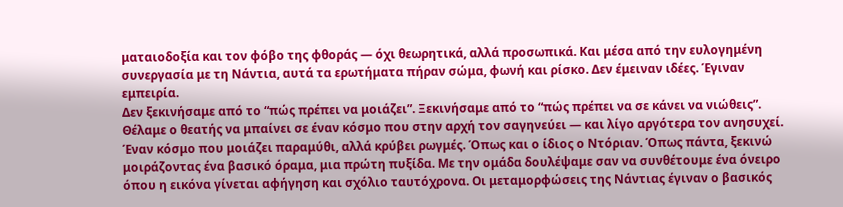ματαιοδοξία και τον φόβο της φθοράς — όχι θεωρητικά, αλλά προσωπικά. Και μέσα από την ευλογημένη συνεργασία με τη Νάντια, αυτά τα ερωτήματα πήραν σώμα, φωνή και ρίσκο. Δεν έμειναν ιδέες. Έγιναν εμπειρία.
Δεν ξεκινήσαμε από το “πώς πρέπει να μοιάζει”. Ξεκινήσαμε από το “πώς πρέπει να σε κάνει να νιώθεις”. Θέλαμε ο θεατής να μπαίνει σε έναν κόσμο που στην αρχή τον σαγηνεύει — και λίγο αργότερα τον ανησυχεί. Έναν κόσμο που μοιάζει παραμύθι, αλλά κρύβει ρωγμές. Όπως και ο ίδιος ο Ντόριαν. Όπως πάντα, ξεκινώ μοιράζοντας ένα βασικό όραμα, μια πρώτη πυξίδα. Με την ομάδα δουλέψαμε σαν να συνθέτουμε ένα όνειρο όπου η εικόνα γίνεται αφήγηση και σχόλιο ταυτόχρονα. Οι μεταμορφώσεις της Νάντιας έγιναν ο βασικός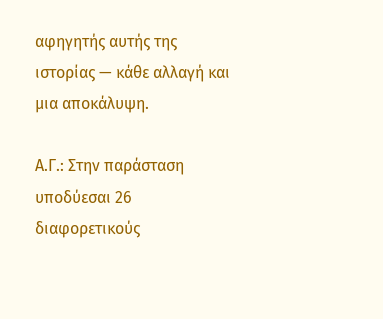αφηγητής αυτής της ιστορίας — κάθε αλλαγή και μια αποκάλυψη.

Α.Γ.: Στην παράσταση υποδύεσαι 26 διαφορετικούς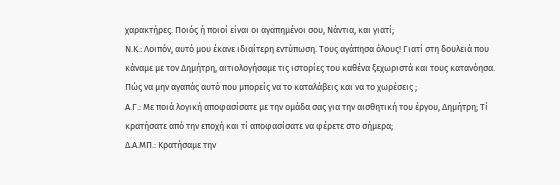χαρακτήρες. Ποιός ή ποιοί είναι οι αγαπημένοι σου, Νάντια, και γιατί;
Ν.Κ.: Λοιπόν, αυτό μου έκανε ιδιαίτερη εντύπωση. Τους αγάπησα όλους! Γιατί στη δουλειά που κάναμε με τον Δημήτρη, αιτιολογήσαμε τις ιστορίες του καθένα ξεχωριστά και τους κατανόησα. Πώς να μην αγαπάς αυτό που μπορείς να το καταλάβεις και να το χωρέσεις ;
Α.Γ.: Με ποιά λογική αποφασίσατε με την ομάδα σας για την αισθητική του έργου, Δημήτρη; Tί κρατήσατε από την εποχή και τί αποφασίσατε να φέρετε στο σήμερα;
Δ.Α.ΜΠ.: Κρατήσαμε την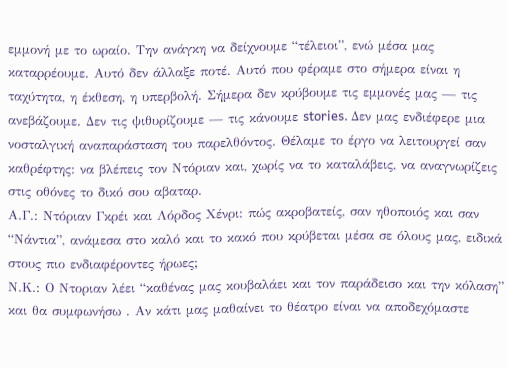εμμονή με το ωραίο. Την ανάγκη να δείχνουμε “τέλειοι”, ενώ μέσα μας καταρρέουμε. Αυτό δεν άλλαξε ποτέ. Αυτό που φέραμε στο σήμερα είναι η ταχύτητα, η έκθεση, η υπερβολή. Σήμερα δεν κρύβουμε τις εμμονές μας — τις ανεβάζουμε. Δεν τις ψιθυρίζουμε — τις κάνουμε stories. Δεν μας ενδιέφερε μια νοσταλγική αναπαράσταση του παρελθόντος. Θέλαμε το έργο να λειτουργεί σαν καθρέφτης: να βλέπεις τον Ντόριαν και, χωρίς να το καταλάβεις, να αναγνωρίζεις στις οθόνες το δικό σου αβαταρ.
Α.Γ.: Ντόριαν Γκρέι και Λόρδος Χένρι: πώς ακροβατείς, σαν ηθοποιός και σαν “Νάντια”, ανάμεσα στο καλό και το κακό που κρύβεται μέσα σε όλους μας, ειδικά στους πιο ενδιαφέροντες ήρωες;
Ν.Κ.: Ο Ντοριαν λέει “καθένας μας κουβαλάει και τον παράδεισο και την κόλαση” και θα συμφωνήσω . Αν κάτι μας μαθαίνει το θέατρο είναι να αποδεχόμαστε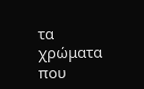τα χρώματα που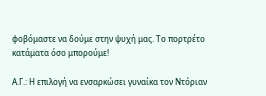φοβόμαστε να δούμε στην ψυχή μας. Το πορτρέτο κατάματα όσο μπορούμε!

Α.Γ.: Η επιλογή να ενσαρκώσει γυναίκα τον Ντόριαν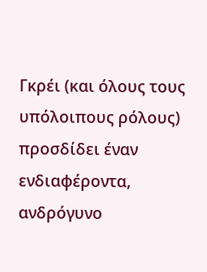Γκρέι (και όλους τους υπόλοιπους ρόλους) προσδίδει έναν ενδιαφέροντα, ανδρόγυνο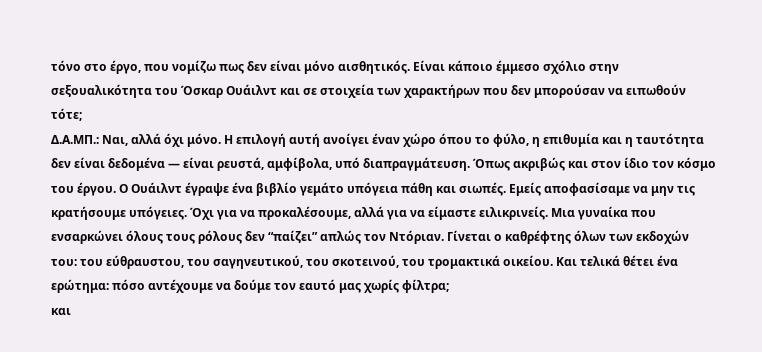τόνο στο έργο, που νομίζω πως δεν είναι μόνο αισθητικός. Είναι κάποιο έμμεσο σχόλιο στην σεξουαλικότητα του Όσκαρ Ουάιλντ και σε στοιχεία των χαρακτήρων που δεν μπορούσαν να ειπωθούν τότε;
Δ.Α.ΜΠ.: Ναι, αλλά όχι μόνο. Η επιλογή αυτή ανοίγει έναν χώρο όπου το φύλο, η επιθυμία και η ταυτότητα δεν είναι δεδομένα — είναι ρευστά, αμφίβολα, υπό διαπραγμάτευση. Όπως ακριβώς και στον ίδιο τον κόσμο του έργου. Ο Ουάιλντ έγραψε ένα βιβλίο γεμάτο υπόγεια πάθη και σιωπές. Εμείς αποφασίσαμε να μην τις κρατήσουμε υπόγειες. Όχι για να προκαλέσουμε, αλλά για να είμαστε ειλικρινείς. Μια γυναίκα που ενσαρκώνει όλους τους ρόλους δεν “παίζει” απλώς τον Ντόριαν. Γίνεται ο καθρέφτης όλων των εκδοχών του: του εύθραυστου, του σαγηνευτικού, του σκοτεινού, του τρομακτικά οικείου. Και τελικά θέτει ένα ερώτημα: πόσο αντέχουμε να δούμε τον εαυτό μας χωρίς φίλτρα;
και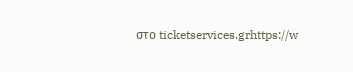στο ticketservices.grhttps://w